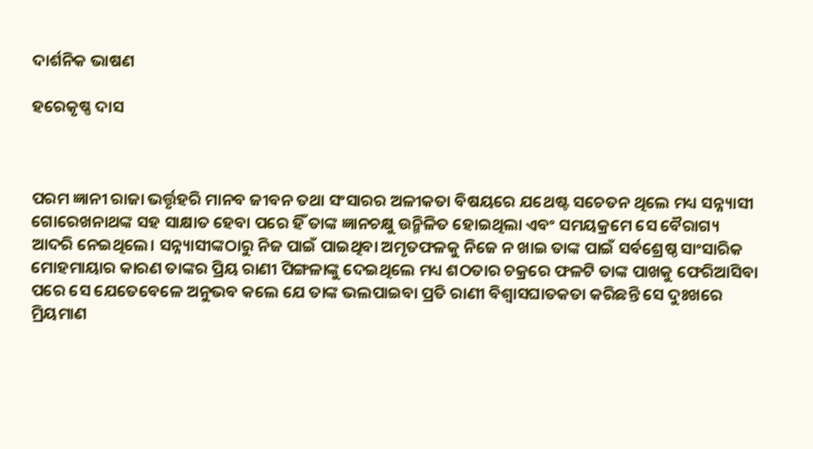ଦାର୍ଶନିକ ଭାଷଣ

ହରେକୃଷ୍ଣ ଦାସ



ପରମ ଜ୍ଞାନୀ ରାଜା ଭର୍ତ୍ତୃହରି ମାନବ ଜୀବନ ତଥା ସଂସାରର ଅଳୀକତା ବିଷୟରେ ଯଥେଷ୍ଟ ସଚେତନ ଥିଲେ ମଧ୍ୟ ସନ୍ନ୍ୟାସୀ ଗୋରେଖନାଥଙ୍କ ସହ ସାକ୍ଷାତ ହେବା ପରେ ହିଁ ତାଙ୍କ ଜ୍ଞାନଚକ୍ଷୁ ଉନ୍ମିଳିତ ହୋଇଥିଲା ଏବଂ ସମୟକ୍ରମେ ସେ ବୈରାଗ୍ୟ ଆଦରି ନେଇଥିଲେ। ସନ୍ନ୍ୟାସୀଙ୍କଠାରୁ ନିଜ ପାଇଁ ପାଇଥିବା ଅମୃତଫଳକୁ ନିଜେ ନ ଖାଇ ତାଙ୍କ ପାଇଁ ସର୍ବଶ୍ରେଷ୍ଠ ସାଂସାରିକ ମୋହମାୟାର କାରଣ ତାଙ୍କର ପ୍ରିୟ ରାଣୀ ପିଙ୍ଗଳାଙ୍କୁ ଦେଇଥିଲେ ମଧ୍ୟ ଶଠତାର ଚକ୍ରରେ ଫଳଟି ତାଙ୍କ ପାଖକୁ ଫେରିଆସିବା ପରେ ସେ ଯେତେବେଳେ ଅନୁଭବ କଲେ ଯେ ତାଙ୍କ ଭଲପାଇବା ପ୍ରତି ରାଣୀ ବିଶ୍ୱାସଘାତକତା କରିଛନ୍ତି ସେ ଦୁଃଖରେ ମ୍ରିୟମାଣ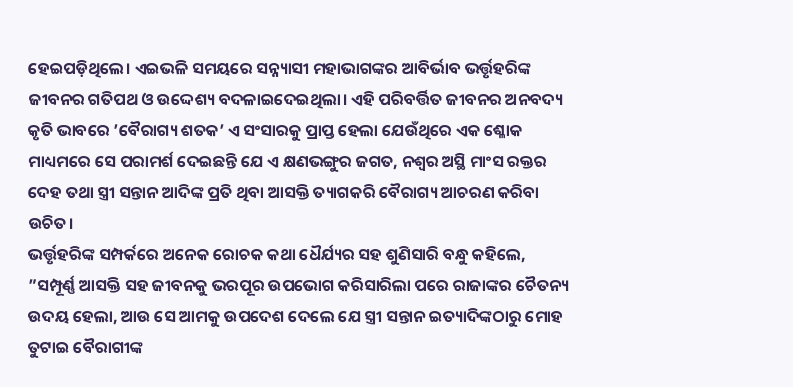ହେଇପଡ଼ିଥିଲେ। ଏଇଭଳି ସମୟରେ ସନ୍ନ୍ୟାସୀ ମହାଭାଗଙ୍କର ଆବିର୍ଭାବ ଭର୍ତ୍ତୃହରିଙ୍କ ଜୀବନର ଗତିପଥ ଓ ଉଦ୍ଦେଶ୍ୟ ବଦଳାଇଦେଇଥିଲା। ଏହି ପରିବର୍ତ୍ତିତ ଜୀବନର ଅନବଦ୍ୟ କୃତି ଭାବରେ ’ବୈରାଗ୍ୟ ଶତକ’ ଏ ସଂସାରକୁ ପ୍ରାପ୍ତ ହେଲା ଯେଉଁଥିରେ ଏକ ଶ୍ଳୋକ ମାଧ୍ୟମରେ ସେ ପରାମର୍ଶ ଦେଇଛନ୍ତି ଯେ ଏ କ୍ଷଣଭଙ୍ଗୁର ଜଗତ, ନଶ୍ବର ଅସ୍ଥି ମାଂସ ରକ୍ତର ଦେହ ତଥା ସ୍ତ୍ରୀ ସନ୍ତାନ ଆଦିଙ୍କ ପ୍ରତି ଥିବା ଆସକ୍ତି ତ୍ୟାଗକରି ବୈରାଗ୍ୟ ଆଚରଣ କରିବା ଉଚିତ।
ଭର୍ତ୍ତୃହରିଙ୍କ ସମ୍ପର୍କରେ ଅନେକ ରୋଚକ କଥା ଧୈର୍ଯ୍ୟର ସହ ଶୁଣିସାରି ବନ୍ଧୁ କହିଲେ, ”ସମ୍ପୂର୍ଣ୍ଣ ଆସକ୍ତି ସହ ଜୀବନକୁ ଭରପୂର ଉପଭୋଗ କରିସାରିଲା ପରେ ରାଜାଙ୍କର ଚୈତନ୍ୟ ଉଦୟ ହେଲା, ଆଉ ସେ ଆମକୁ ଉପଦେଶ ଦେଲେ ଯେ ସ୍ତ୍ରୀ ସନ୍ତାନ ଇତ୍ୟାଦିଙ୍କଠାରୁ ମୋହ ତୁଟାଇ ବୈରାଗୀଙ୍କ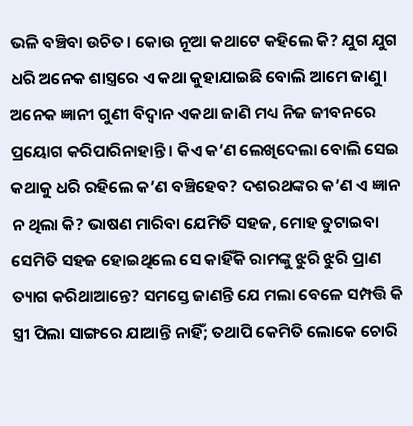ଭଳି ବଞ୍ଚିବା ଉଚିତ। କୋଉ ନୂଆ କଥାଟେ କହିଲେ କି? ଯୁଗ ଯୁଗ ଧରି ଅନେକ ଶାସ୍ତ୍ରରେ ଏ କଥା କୁହାଯାଇଛି ବୋଲି ଆମେ ଜାଣୁ। ଅନେକ ଜ୍ଞାନୀ ଗୁଣୀ ବିଦ୍ବାନ ଏକଥା ଜାଣି ମଧ୍ୟ ନିଜ ଜୀବନରେ ପ୍ରୟୋଗ କରିପାରିନାହାନ୍ତି। କିଏ କ’ଣ ଲେଖିଦେଲା ବୋଲି ସେଇ କଥାକୁ ଧରି ରହିଲେ କ’ଣ ବଞ୍ଚିହେବ? ଦଶରଥଙ୍କର କ’ଣ ଏ ଜ୍ଞାନ ନ ଥିଲା କି? ଭାଷଣ ମାରିବା ଯେମିତି ସହଜ, ମୋହ ତୁଟାଇବା ସେମିତି ସହଜ ହୋଇଥିଲେ ସେ କାହିଁକି ରାମଙ୍କୁ ଝୁରି ଝୁରି ପ୍ରାଣ ତ୍ୟାଗ କରିଥାଆନ୍ତେ? ସମସ୍ତେ ଜାଣନ୍ତି ଯେ ମଲା ବେଳେ ସମ୍ପତ୍ତି କି ସ୍ତ୍ରୀ ପିଲା ସାଙ୍ଗରେ ଯାଆନ୍ତି ନାହିଁ; ତଥାପି କେମିତି ଲୋକେ ଚୋରି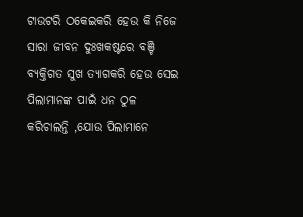ଟାଉଟରି ଠକେଇକରି ହେଉ କି ନିଜେ ସାରା ଜୀବନ ଦୁଃଖକଷ୍ଟରେ ବଞ୍ଚି ବ୍ୟକ୍ତିଗତ ସୁଖ ତ୍ୟାଗକରି ହେଉ ସେଇ ପିଲାମାନଙ୍କ ପାଇଁ ଧନ ଠୁଳ କରିଚାଲନ୍ତି ,ଯୋଉ ପିଲାମାନେ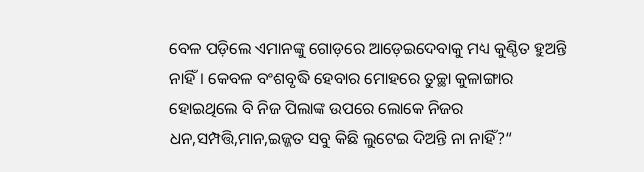ବେଳ ପଡ଼ିଲେ ଏମାନଙ୍କୁ ଗୋଡ଼ରେ ଆଡ଼େଇଦେବାକୁ ମଧ୍ୟ କୁଣ୍ଠିତ ହୁଅନ୍ତି ନାହିଁ। କେବଳ ବଂଶବୃଦ୍ଧି ହେବାର ମୋହରେ ତୁଚ୍ଛା କୁଳାଙ୍ଗାର ହୋଇଥିଲେ ବି ନିଜ ପିଲାଙ୍କ ଉପରେ ଲୋକେ ନିଜର ଧନ,ସମ୍ପତ୍ତି,ମାନ,ଇଜ୍ଜତ ସବୁ କିଛି ଲୁଟେଇ ଦିଅନ୍ତି ନା ନାହିଁ?“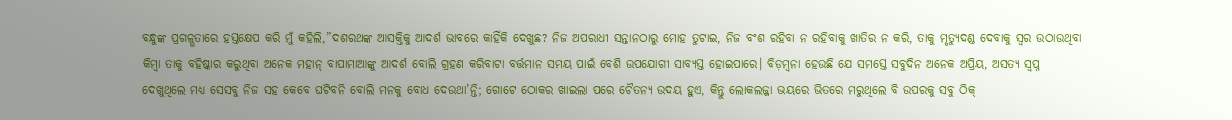ବନ୍ଧୁଙ୍କ ପ୍ରଗଳ୍ଭତାରେ ହସ୍ତକ୍ଷେପ କରି ମୁଁ କହିଲି,”ଦଶରଥଙ୍କ ଆସକ୍ତିକୁ ଆଦର୍ଶ ଭାବରେ କାହିଁକି ଦେଖୁଛ? ନିଜ ଅପରାଧୀ ସନ୍ତାନଠାରୁ ମୋହ ତୁଟାଇ, ନିଜ ବଂଶ ରହିବା ନ ରହିବାକୁ ଖାତିର ନ କରି, ତାକୁ ମୃତ୍ୟୁଦଣ୍ଡ ଦେବାକୁ ସ୍ବର ଉଠାଉଥିବା କିମ୍ବା ତାକୁ ବହିଷ୍କାର କରୁଥିବା ଅନେକ ମହାନ୍‌ ବାପାମାଆଙ୍କୁ ଆଦର୍ଶ ବୋଲି ଗ୍ରହଣ କରିବାଟା ବର୍ତ୍ତମାନ ସମୟ ପାଇଁ ବେଶି ଉପଯୋଗୀ ସାବ୍ୟସ୍ତ ହୋଇପାରେ। ବିଡ଼ମ୍ବନା ହେଉଛି ଯେ ସମସ୍ତେ ସବୁଦିନ ଅନେକ ଅପ୍ରିୟ, ଅସତ୍ୟ ସ୍ବପ୍ନ ଦେଖୁଥିଲେ ମଧ୍ୟ ସେସବୁ ନିଜ ସହ କେବେ ଘଟିବନି ବୋଲି ମନକୁ ବୋଧ ଦେଉଥା’ନ୍ତି; ଗୋଟେ ଠୋକର ଖାଇଲା ପରେ ଚୈତନ୍ୟ ଉଦୟ ହୁଏ, କିନ୍ତୁ ଲୋକଲଜ୍ଜା ଭୟରେ ଭିତରେ ମରୁଥିଲେ ବି ଉପରକୁ ସବୁ ଠିକ୍‌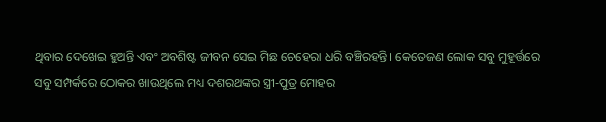ଥିବାର ଦେଖେଇ ହୁଅନ୍ତି ଏବଂ ଅବଶିଷ୍ଟ ଜୀବନ ସେଇ ମିଛ ଚେହେରା ଧରି ବଞ୍ଚିରହନ୍ତି। କେତେଜଣ ଲୋକ ସବୁ ମୁହୂର୍ତ୍ତରେ ସବୁ ସମ୍ପର୍କରେ ଠୋକର ଖାଉଥିଲେ ମଧ୍ୟ ଦଶରଥଙ୍କର ସ୍ତ୍ରୀ-ପୁତ୍ର ମୋହର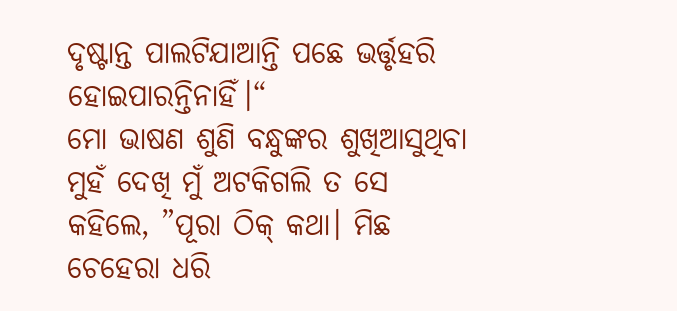ଦୃଷ୍ଟାନ୍ତ ପାଲଟିଯାଆନ୍ତି ପଛେ ଭର୍ତ୍ତୃହରି ହୋଇପାରନ୍ତିନାହିଁ।“
ମୋ ଭାଷଣ ଶୁଣି ବନ୍ଧୁଙ୍କର ଶୁଖିଆସୁଥିବା ମୁହଁ ଦେଖି ମୁଁ ଅଟକିଗଲି ତ ସେ କହିଲେ, ”ପୂରା ଠିକ୍‌ କଥା। ମିଛ ଚେହେରା ଧରି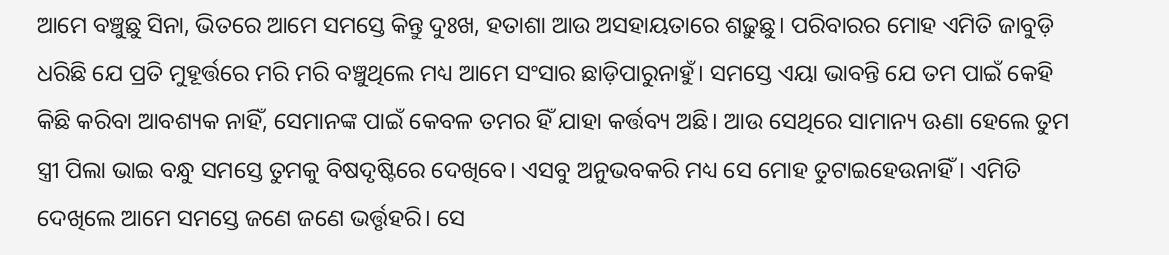ଆମେ ବଞ୍ଚୁଛୁ ସିନା, ଭିତରେ ଆମେ ସମସ୍ତେ କିନ୍ତୁ ଦୁଃଖ, ହତାଶା ଆଉ ଅସହାୟତାରେ ଶଢ଼ୁଛୁ। ପରିବାରର ମୋହ ଏମିତି ଜାବୁଡ଼ି ଧରିଛି ଯେ ପ୍ରତି ମୁହୂର୍ତ୍ତରେ ମରି ମରି ବଞ୍ଚୁଥିଲେ ମଧ୍ୟ ଆମେ ସଂସାର ଛାଡ଼ିପାରୁନାହୁଁ। ସମସ୍ତେ ଏୟା ଭାବନ୍ତି ଯେ ତମ ପାଇଁ କେହି କିଛି କରିବା ଆବଶ୍ୟକ ନାହିଁ, ସେମାନଙ୍କ ପାଇଁ କେବଳ ତମର ହିଁ ଯାହା କର୍ତ୍ତବ୍ୟ ଅଛି। ଆଉ ସେଥିରେ ସାମାନ୍ୟ ଊଣା ହେଲେ ତୁମ ସ୍ତ୍ରୀ ପିଲା ଭାଇ ବନ୍ଧୁ ସମସ୍ତେ ତୁମକୁ ବିଷଦୃଷ୍ଟିରେ ଦେଖିବେ। ଏସବୁ ଅନୁଭବକରି ମଧ୍ୟ ସେ ମୋହ ତୁଟାଇହେଉନାହିଁ। ଏମିତି ଦେଖିଲେ ଆମେ ସମସ୍ତେ ଜଣେ ଜଣେ ଭର୍ତ୍ତୃହରି। ସେ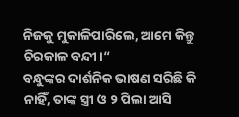ନିଜକୁ ମୁକାଳିପାରିଲେ, ଆମେ କିନ୍ତୁ ଚିରକାଳ ବନ୍ଦୀ।“
ବନ୍ଧୁଙ୍କର ଦାର୍ଶନିକ ଭାଷଣ ସରିଛି କି ନାହିଁ, ତାଙ୍କ ସ୍ତ୍ରୀ ଓ ୨ ପିଲା ଆସି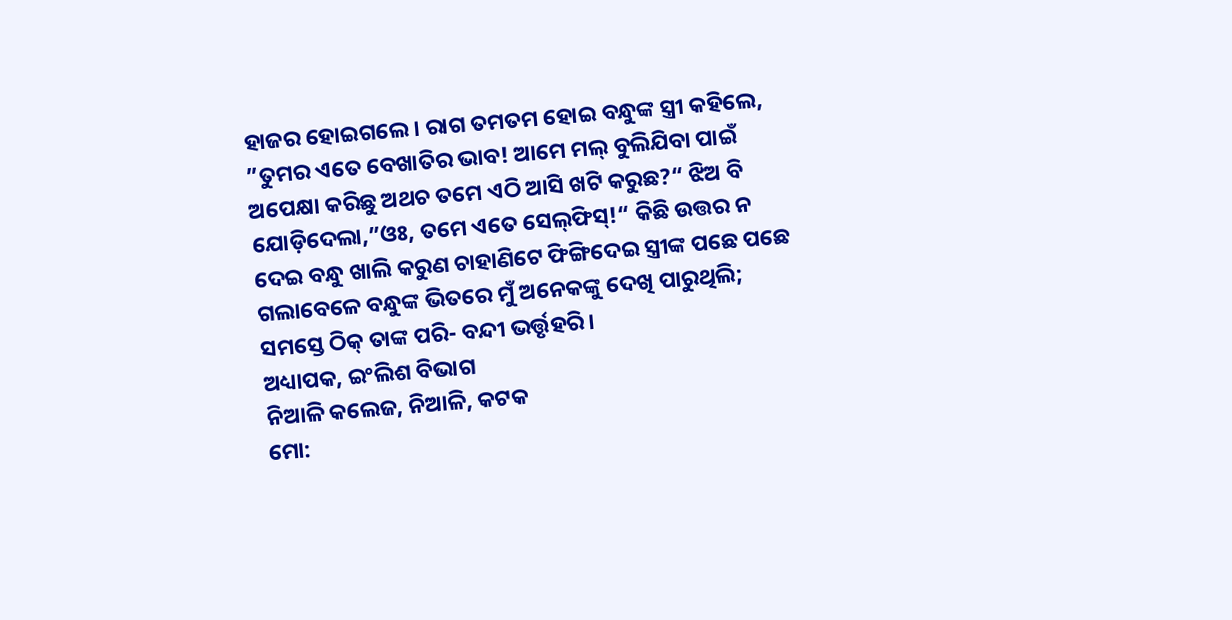ହାଜର ହୋଇଗଲେ। ରାଗ ତମତମ ହୋଇ ବନ୍ଧୁଙ୍କ ସ୍ତ୍ରୀ କହିଲେ, ”ତୁମର ଏତେ ବେଖାତିର ଭାବ! ଆମେ ମଲ୍‌ ବୁଲିଯିବା ପାଇଁ ଅପେକ୍ଷା କରିଛୁ ଅଥଚ ତମେ ଏଠି ଆସି ଖଟି କରୁଛ?“ ଝିଅ ବି ଯୋଡ଼ିଦେଲା,”ଓଃ, ତମେ ଏତେ ସେଲ୍‌ଫିସ୍‌!“ କିଛି ଉତ୍ତର ନ ଦେଇ ବନ୍ଧୁ ଖାଲି କରୁଣ ଚାହାଣିଟେ ଫିଙ୍ଗିଦେଇ ସ୍ତ୍ରୀଙ୍କ ପଛେ ପଛେ ଗଲାବେଳେ ବନ୍ଧୁଙ୍କ ଭିତରେ ମୁଁ ଅନେକଙ୍କୁ ଦେଖି ପାରୁଥିଲି; ସମସ୍ତେ ଠିକ୍‌ ତାଙ୍କ ପରି- ବନ୍ଦୀ ଭର୍ତ୍ତୃହରି।
ଅଧ୍ୟାପକ, ଇଂଲିଶ ବିଭାଗ
ନିଆଳି କଲେଜ, ନିଆଳି, କଟକ
ମୋ: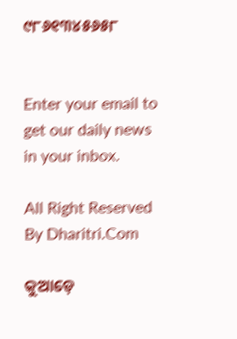୯୮୬୧୩୪୫୬୫୮


Enter your email to get our daily news in your inbox.

All Right Reserved By Dharitri.Com

କୁଆଡ଼େ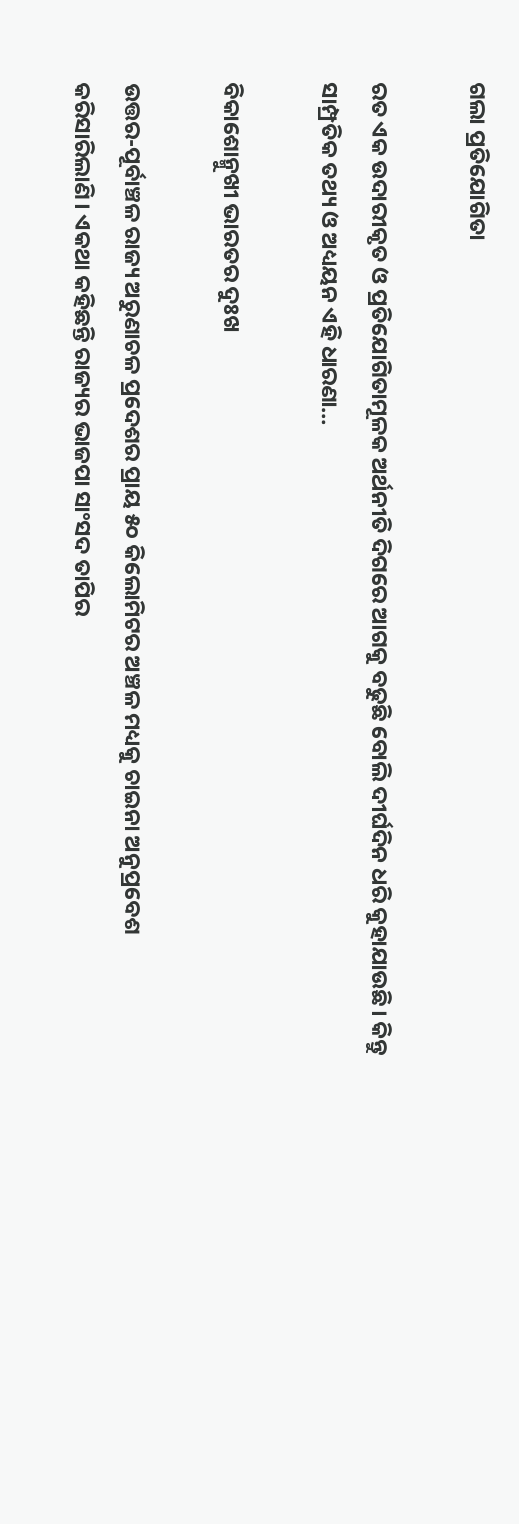ଗଲା ପ୍ରତିଯୋଗିତା

ରତ ଏକ ଉଦାରୀକୃତ ଓ ପ୍ରତିଯୋଗିତାମୂଳକ ଅର୍ଥନୀତି ଦିଗରେ ଆଗକୁ ବଢୁଛି ବୋଲି ଦୀର୍ଘଦିନ ଧରି କୁହାଯାଉଛି। କିନ୍ତୁ ସାମ୍ପ୍ରତିକ ତଥ୍ୟ ଓ ଅଧ୍ୟୟନ ଏହି ଧାରଣା…

ବିକାଶୋନ୍ମୁଖୀ ଭାରତର ଦୁଃଖ

ଉତ୍ତର-ପୂର୍ବାଞ୍ଚଳ ରାଜ୍ୟ ଅରୁଣାଚଳ ପ୍ରଦେଶର ପ୍ରାୟ ୫୦ କିଲୋମିଟର ଅଞ୍ଚଳ ମଧ୍ୟକୁ ଚାଇନା ଅନୁପ୍ରବେଶ କରିସାରିଲାଣି। ଏକଥା କହିଛନ୍ତି ରାଜ୍ୟର ଭାଜପା ସାଂସଦ ତାପିର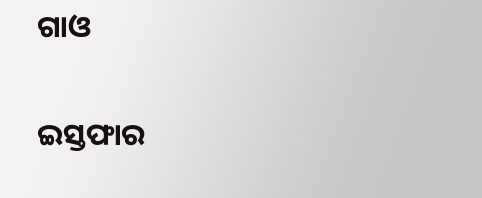ଗାଓ

ଇସ୍ତଫାର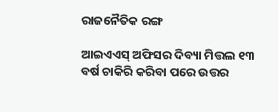ରାଜନୈତିକ ରଙ୍ଗ

ଆଇଏଏସ୍‌ ଅଫିସର ଦିବ୍ୟା ମିତ୍ତଲ ୧୩ ବର୍ଷ ଚାକିରି କରିବା ପରେ ଉତ୍ତର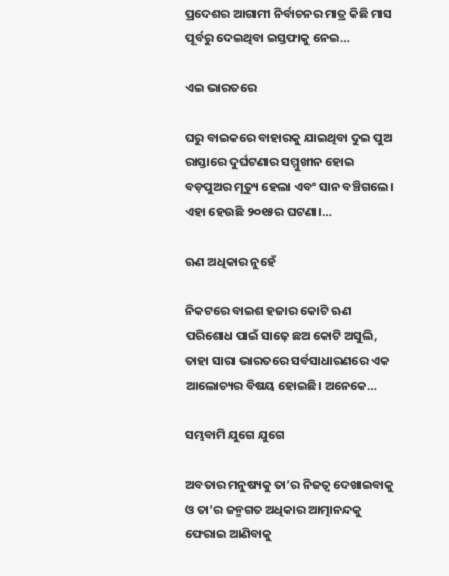ପ୍ରଦେଶର ଆଗାମୀ ନିର୍ବାଚନର ମାତ୍ର କିଛି ମାସ ପୂର୍ବରୁ ଦେଇଥିବା ଇସ୍ତଫାକୁ ନେଇ…

ଏଇ ଭାରତରେ

ଘରୁ ବାଇକରେ ବାହାରକୁ ଯାଇଥିବା ଦୁଇ ପୁଅ ରାସ୍ତାରେ ଦୁର୍ଘଟଣାର ସମ୍ମୁଖୀନ ହୋଇ ବଡ଼ପୁଅର ମୃତ୍ୟୁ ହେଲା ଏବଂ ସାନ ବଞ୍ଚିଗଲେ। ଏହା ହେଉଛି ୨୦୧୫ର ଘଟଣା।…

ଋଣ ଅଧିକାର ନୁହେଁ

ନିକଟରେ ବାଇଶ ହଜାର କୋଟି ଋଣ ପରିଶୋଧ ପାଇଁ ସାଢ଼େ ଛଅ କୋଟି ଅସୁଲି, ତାହା ସାରା ଭାରତରେ ସର୍ବସାଧାରଣରେ ଏକ ଆଲୋଚ୍ୟର ବିଷୟ ହୋଇଛି। ଅନେକେ…

ସମ୍ଭବାମି ଯୁଗେ ଯୁଗେ

ଅବତାର ମନୁଷ୍ୟକୁ ତା’ର ନିଜତ୍ୱ ଦେଖାଇବାକୁ ଓ ତା’ର ଜନ୍ମଗତ ଅଧିକାର ଆତ୍ମାନନ୍ଦକୁ ଫେରାଇ ଆଣିବାକୁ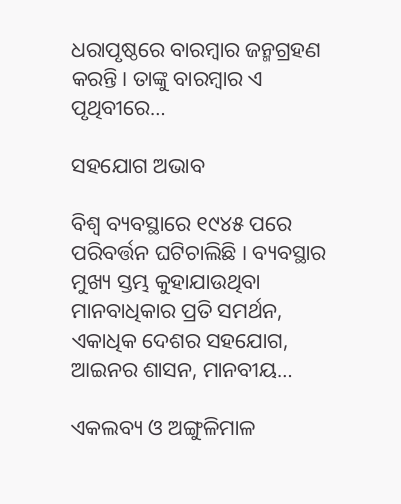ଧରାପୃଷ୍ଠରେ ବାରମ୍ବାର ଜନ୍ମଗ୍ରହଣ କରନ୍ତି। ତାଙ୍କୁ ବାରମ୍ବାର ଏ ପୃଥିବୀରେ…

ସହଯୋଗ ଅଭାବ

ବିଶ୍ୱ ବ୍ୟବସ୍ଥାରେ ୧୯୪୫ ପରେ ପରିବର୍ତ୍ତନ ଘଟିଚାଲିଛି । ବ୍ୟବସ୍ଥାର ମୁଖ୍ୟ ସ୍ତମ୍ଭ କୁହାଯାଉଥିବା ମାନବାଧିକାର ପ୍ରତି ସମର୍ଥନ, ଏକାଧିକ ଦେଶର ସହଯୋଗ, ଆଇନର ଶାସନ, ମାନବୀୟ…

ଏକଲବ୍ୟ ଓ ଅଙ୍ଗୁଳିମାଳ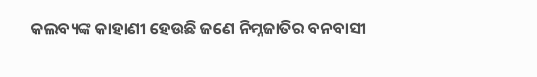କଲବ୍ୟଙ୍କ କାହାଣୀ ହେଉଛି ଜଣେ ନିମ୍ନଜାତିର ବନବାସୀ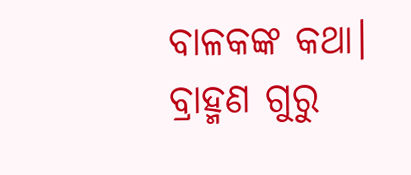ବାଳକଙ୍କ କଥା। ବ୍ରାହ୍ମଣ ଗୁରୁ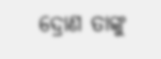ଦ୍ରୋଣ ତାଙ୍କୁ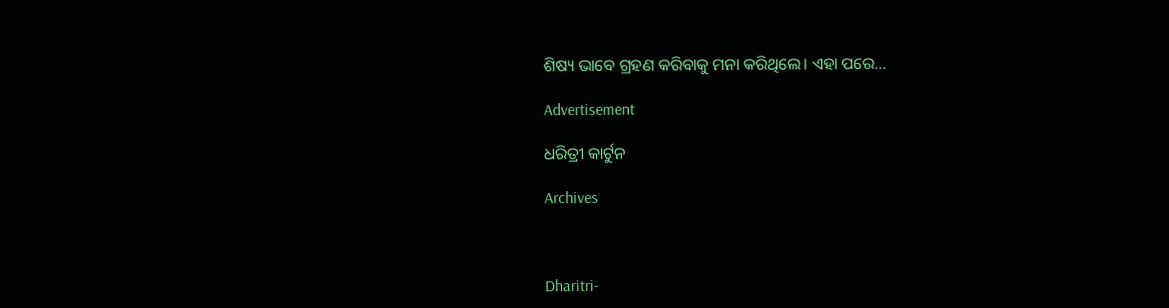ଶିଷ୍ୟ ଭାବେ ଗ୍ରହଣ କରିବାକୁ ମନା କରିଥିଲେ। ଏହା ପରେ…

Advertisement

ଧରିତ୍ରୀ କାର୍ଟୁନ

Archives



Dharitri-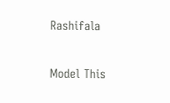Rashifala

Model This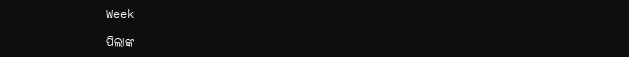Week

ପିଲାଙ୍କ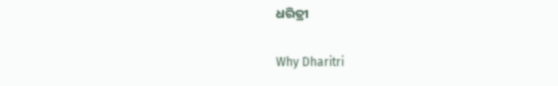ଧରିତ୍ରୀ

Why Dharitri